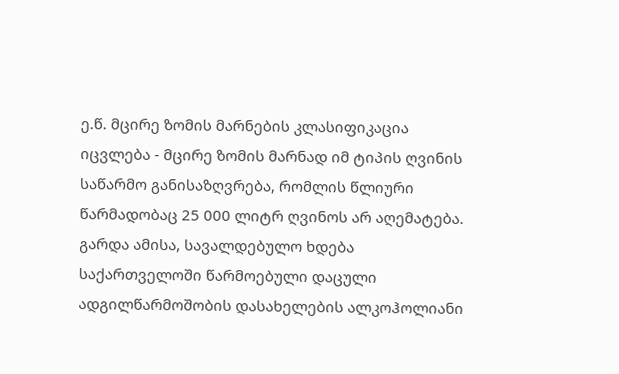ე.წ. მცირე ზომის მარნების კლასიფიკაცია იცვლება - მცირე ზომის მარნად იმ ტიპის ღვინის საწარმო განისაზღვრება, რომლის წლიური წარმადობაც 25 000 ლიტრ ღვინოს არ აღემატება.
გარდა ამისა, სავალდებულო ხდება საქართველოში წარმოებული დაცული ადგილწარმოშობის დასახელების ალკოჰოლიანი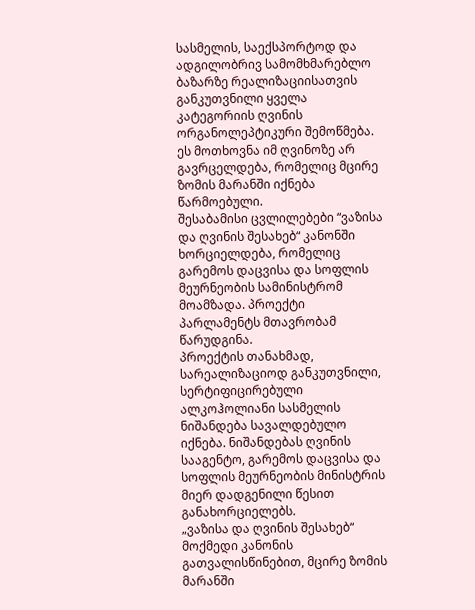სასმელის, საექსპორტოდ და ადგილობრივ სამომხმარებლო ბაზარზე რეალიზაციისათვის განკუთვნილი ყველა კატეგორიის ღვინის ორგანოლეპტიკური შემოწმება. ეს მოთხოვნა იმ ღვინოზე არ გავრცელდება, რომელიც მცირე ზომის მარანში იქნება წარმოებული.
შესაბამისი ცვლილებები “ვაზისა და ღვინის შესახებ“ კანონში ხორციელდება, რომელიც გარემოს დაცვისა და სოფლის მეურნეობის სამინისტრომ მოამზადა. პროექტი პარლამენტს მთავრობამ წარუდგინა.
პროექტის თანახმად, სარეალიზაციოდ განკუთვნილი, სერტიფიცირებული ალკოჰოლიანი სასმელის ნიშანდება სავალდებულო იქნება. ნიშანდებას ღვინის სააგენტო, გარემოს დაცვისა და სოფლის მეურნეობის მინისტრის მიერ დადგენილი წესით განახორციელებს.
„ვაზისა და ღვინის შესახებ“ მოქმედი კანონის გათვალისწინებით, მცირე ზომის მარანში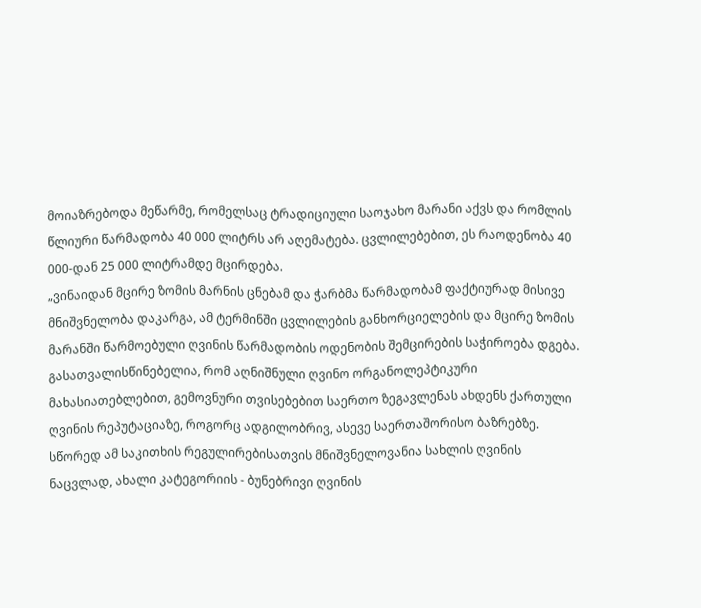მოიაზრებოდა მეწარმე, რომელსაც ტრადიციული საოჯახო მარანი აქვს და რომლის წლიური წარმადობა 40 000 ლიტრს არ აღემატება. ცვლილებებით, ეს რაოდენობა 40 000-დან 25 000 ლიტრამდე მცირდება.
„ვინაიდან მცირე ზომის მარნის ცნებამ და ჭარბმა წარმადობამ ფაქტიურად მისივე მნიშვნელობა დაკარგა, ამ ტერმინში ცვლილების განხორციელების და მცირე ზომის მარანში წარმოებული ღვინის წარმადობის ოდენობის შემცირების საჭიროება დგება.
გასათვალისწინებელია, რომ აღნიშნული ღვინო ორგანოლეპტიკური მახასიათებლებით, გემოვნური თვისებებით საერთო ზეგავლენას ახდენს ქართული ღვინის რეპუტაციაზე, როგორც ადგილობრივ, ასევე საერთაშორისო ბაზრებზე. სწორედ ამ საკითხის რეგულირებისათვის მნიშვნელოვანია სახლის ღვინის ნაცვლად, ახალი კატეგორიის - ბუნებრივი ღვინის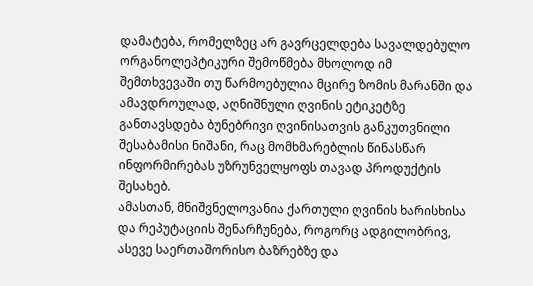დამატება, რომელზეც არ გავრცელდება სავალდებულო ორგანოლეპტიკური შემოწმება მხოლოდ იმ შემთხვევაში თუ წარმოებულია მცირე ზომის მარანში და ამავდროულად, აღნიშნული ღვინის ეტიკეტზე განთავსდება ბუნებრივი ღვინისათვის განკუთვნილი შესაბამისი ნიშანი, რაც მომხმარებლის წინასწარ ინფორმირებას უზრუნველყოფს თავად პროდუქტის შესახებ.
ამასთან, მნიშვნელოვანია ქართული ღვინის ხარისხისა და რეპუტაციის შენარჩუნება, როგორც ადგილობრივ, ასევე საერთაშორისო ბაზრებზე და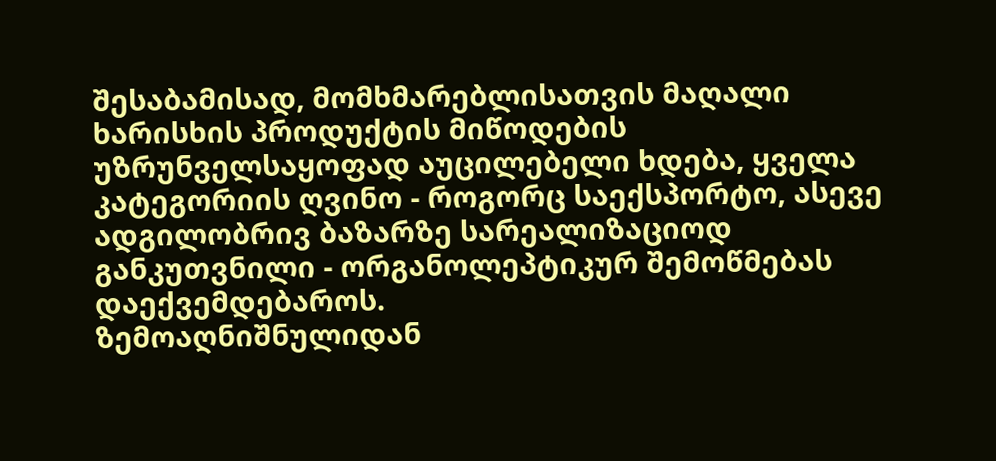შესაბამისად, მომხმარებლისათვის მაღალი ხარისხის პროდუქტის მიწოდების უზრუნველსაყოფად აუცილებელი ხდება, ყველა კატეგორიის ღვინო - როგორც საექსპორტო, ასევე ადგილობრივ ბაზარზე სარეალიზაციოდ განკუთვნილი - ორგანოლეპტიკურ შემოწმებას დაექვემდებაროს.
ზემოაღნიშნულიდან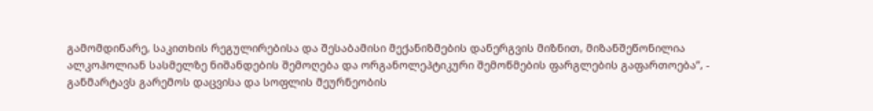გამომდინარე, საკითხის რეგულირებისა და შესაბამისი მექანიზმების დანერგვის მიზნით, მიზანშეწონილია ალკოჰოლიან სასმელზე ნიშანდების შემოღება და ორგანოლეპტიკური შემოწმების ფარგლების გაფართოება”, - განმარტავს გარემოს დაცვისა და სოფლის მეურნეობის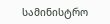სამინისტრო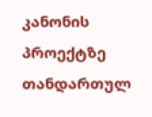კანონის პროექტზე თანდართულ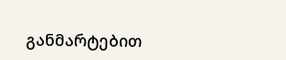განმარტებით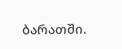ბარათში.